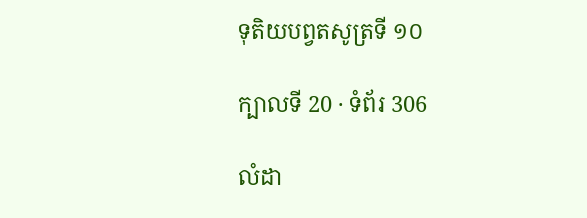ទុតិយបព្វតសូត្រទី ១០

ក្បាលទី 20 · ទំព័រ 306

លំដា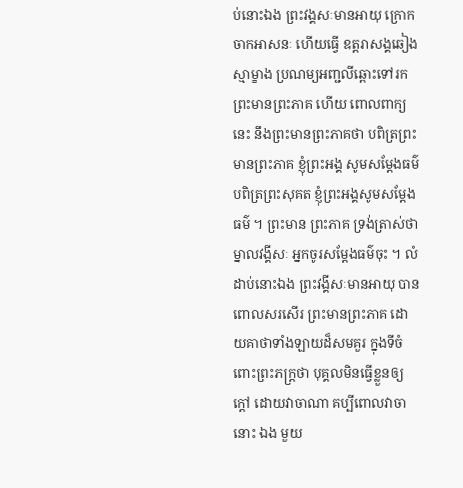ប់នោះឯង ព្រះវង្គសៈមានអាយុ ក្រោកចាកអាសនៈ ហើយធ្វើ ឧត្តរាសង្គឆៀងស្មាម្ខាង ប្រណម្យអញ្ជលីឆ្ពោះទៅរកព្រះមានព្រះភាគ ហើយ ពោលពាក្យនេះ នឹងព្រះមានព្រះភាគថា បពិត្រព្រះមានព្រះភាគ ខ្ញុំព្រះអង្គ សូមសម្តែងធម៌ បពិត្រព្រះសុគត ខ្ញុំព្រះអង្គសូមសម្តែងធម៌ ។ ព្រះមាន ព្រះភាគ ទ្រង់ត្រាស់ថា ម្នាលវង្គីសៈ អ្នកចូរសម្តែងធម៌ចុះ ។ លំដាប់នោះឯង ព្រះវង្គីសៈមានអាយុ បានពោលសរសើរ ព្រះមានព្រះភាគ ដោយគាថាទាំងឡាយដ៏សមគួរ ក្នុងទីចំពោះព្រះភក្ត្រថា បុគ្គលមិនធ្វើខ្លួនឲ្យក្តៅ ដោយវាចាណា គប្បីពោលវាចានោះ ឯង មួយ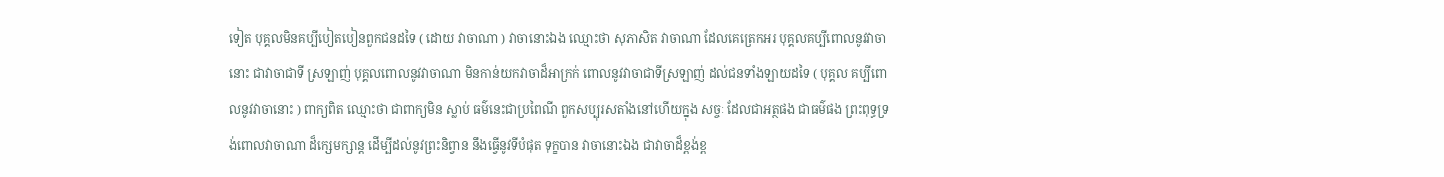ទៀត បុគ្គលមិនគប្បីបៀតបៀនពួកជនដទៃ ( ដោយ វាចាណា ) វាចានោះឯង ឈ្មោះថា សុភាសិត វាចាណា ដែលគេត្រេកអរ បុគ្គលគប្បីពោលនូវវាចានោះ ជាវាចាជាទី ស្រឡាញ់ បុគ្គលពោលនូវវាចាណា មិនកាន់យកវាចាដ៏អាក្រក់ ពោលនូវវាចាជាទីស្រឡាញ់ ដល់ជនទាំងឡាយដទៃ ( បុគ្គល គប្បីពោលនូវវាចានោះ ) ពាក្យពិត ឈ្មោះថា ជាពាក្យមិន ស្លាប់ ធម៌នេះជាប្រពៃណី ពួកសប្បុរសតាំងនៅហើយក្នុង សច្ចៈ ដែលជាអត្ថផង ជាធម៌ផង ព្រះពុទ្ធទ្រង់ពោលវាចាណា ដ៏ក្សេមក្សាន្ត ដើម្បីដល់នូវព្រះនិព្វាន នឹងធ្វើនូវទីបំផុត ទុក្ខបាន វាចានោះឯង ជាវាចាដ៏ខ្ពង់ខ្ព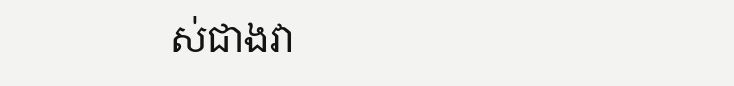ស់ជាងវា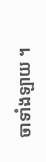ចាទាំងឡាយ ។